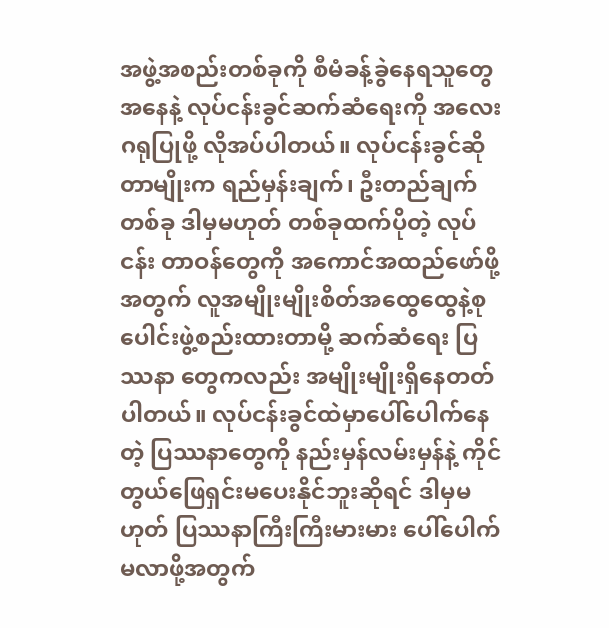အဖွဲ့အစည်းတစ်ခုကို စီမံခန့်ခွဲနေရသူတွေအနေနဲ့ လုပ်ငန်းခွင်ဆက်ဆံရေးကို အလေးဂရုပြုဖို့ လိုအပ်ပါတယ်။ လုပ်ငန်းခွင်ဆိုတာမျိုးက ရည်မှန်းချက်၊ ဦးတည်ချက်တစ်ခု ဒါမှမဟုတ် တစ်ခုထက်ပိုတဲ့ လုပ်ငန်း တာဝန်တွေကို အကောင်အထည်ဖော်ဖို့အတွက် လူအမျိုးမျိုးစိတ်အထွေထွေနဲ့စုပေါင်းဖွဲ့စည်းထားတာမို့ ဆက်ဆံရေး ပြဿနာ တွေကလည်း အမျိုးမျိုးရှိနေတတ်ပါတယ်။ လုပ်ငန်းခွင်ထဲမှာပေါ်ပေါက်နေတဲ့ ပြဿနာတွေကို နည်းမှန်လမ်းမှန်နဲ့ ကိုင်တွယ်ဖြေရှင်းမပေးနိုင်ဘူးဆိုရင် ဒါမှမဟုတ် ပြဿနာကြီးကြီးမားမား ပေါ်ပေါက်မလာဖို့အတွက်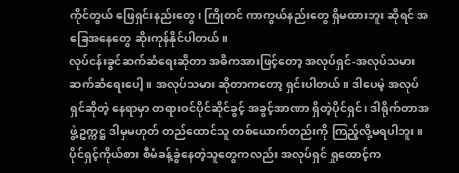ကိုင်တွယ် ဖြေရှင်းနည်းတွေ၊ ကြိုတင် ကာကွယ်နည်းတွေ ရှိမထားဘူး ဆိုရင် အခြေအနေတွေ ဆိုးကုန်နိုင်ပါတယ်။
လုပ်ငန်းခွင်ဆက်ဆံရေးဆိုတာ အဓိကအားဖြင့်တော့ အလုပ်ရှင်-အလုပ်သမား ဆက်ဆံရေးပေါ့။ အလုပ်သမား ဆိုတာကတော့ ရှင်းပါတယ်။ ဒါပေမဲ့ အလုပ်ရှင်ဆိုတဲ့ နေရာမှာ တရားဝင်ပိုင်ဆိုင်ခွင့် အခွင့်အာဏာ ရှိတဲ့ပိုင်ရှင်၊ ဒါရိုက်တာအဖွဲ့ဥက္ကဋ္ဌ ဒါမှမဟုတ် တည်ထောင်သူ တစ်ယောက်တည်းကို ကြည့်လို့မရပါဘူး။ ပိုင်ရှင့်ကိုယ်စား စီမံခန့်ခွဲနေတဲ့သူတွေကလည်း အလုပ်ရှင် ရှုထောင့်က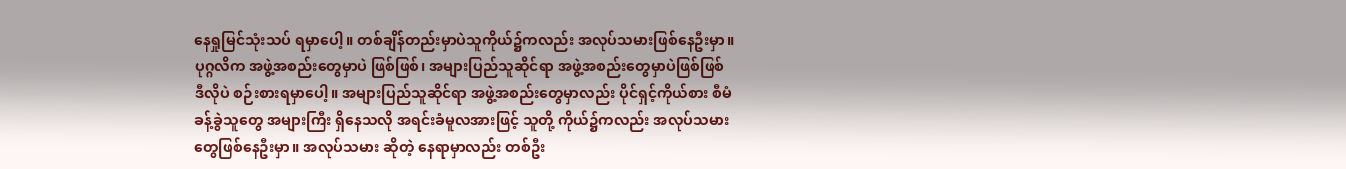နေရှုမြင်သုံးသပ် ရမှာပေါ့။ တစ်ချိန်တည်းမှာပဲသူကိုယ်၌ကလည်း အလုပ်သမားဖြစ်နေဦးမှာ။ ပုဂ္ဂလိက အဖွဲ့အစည်းတွေမှာပဲ ဖြစ်ဖြစ်၊ အများပြည်သူဆိုင်ရာ အဖွဲ့အစည်းတွေမှာပဲဖြစ်ဖြစ် ဒီလိုပဲ စဉ်းစားရမှာပေါ့။ အများပြည်သူဆိုင်ရာ အဖွဲ့အစည်းတွေမှာလည်း ပိုင်ရှင့်ကိုယ်စား စီမံခန့်ခွဲသူတွေ အများကြီး ရှိနေသလို အရင်းခံမူလအားဖြင့် သူတို့ ကိုယ်၌ကလည်း အလုပ်သမားတွေဖြစ်နေဦးမှာ။ အလုပ်သမား ဆိုတဲ့ နေရာမှာလည်း တစ်ဦး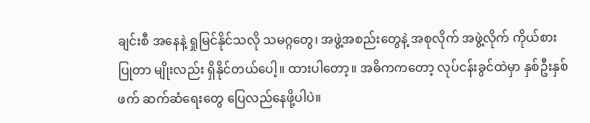ချင်းစီ အနေနဲ့ ရှုမြင်နိုင်သလို သမဂ္ဂတွေ၊ အဖွဲ့အစည်းတွေနဲ့ အစုလိုက် အဖွဲ့လိုက် ကိုယ်စားပြုတာ မျိုးလည်း ရှိနိုင်တယ်ပေါ့။ ထားပါတော့။ အဓိကကတော့ လုပ်ငန်းခွင်ထဲမှာ နှစ်ဦးနှစ်ဖက် ဆက်ဆံရေးတွေ ပြေလည်နေဖို့ပါပဲ။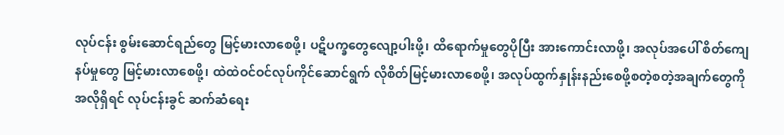လုပ်ငန်း စွမ်းဆောင်ရည်တွေ မြင့်မားလာစေဖို့၊ ပဋိပက္ခတွေလျော့ပါးဖို့၊ ထိရောက်မှုတွေပိုပြီး အားကောင်းလာဖို့၊ အလုပ်အပေါ် စိတ်ကျေနပ်မှုတွေ မြင့်မားလာစေဖို့၊ ထဲထဲဝင်ဝင်လုပ်ကိုင်ဆောင်ရွက် လိုစိတ်မြင့်မားလာစေဖို့၊ အလုပ်ထွက်နှုန်းနည်းစေဖို့စတဲ့စတဲ့အချက်တွေကိုအလိုရှိရင် လုပ်ငန်းခွင် ဆက်ဆံရေး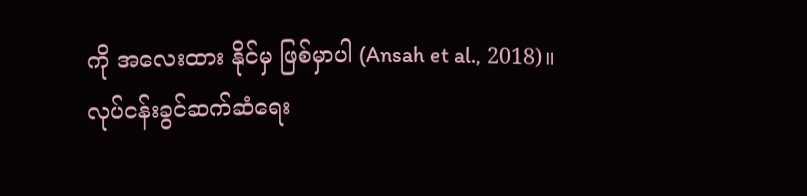ကို အလေးထား နိုင်မှ ဖြစ်မှာပါ (Ansah et al., 2018)။
လုပ်ငန်းခွင်ဆက်ဆံရေး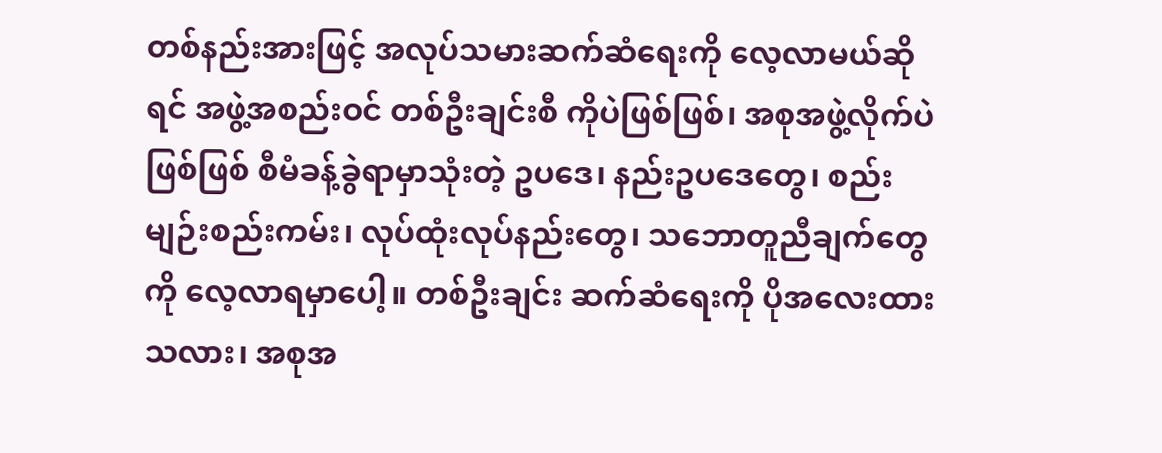တစ်နည်းအားဖြင့် အလုပ်သမားဆက်ဆံရေးကို လေ့လာမယ်ဆိုရင် အဖွဲ့အစည်းဝင် တစ်ဦးချင်းစီ ကိုပဲဖြစ်ဖြစ်၊ အစုအဖွဲ့လိုက်ပဲဖြစ်ဖြစ် စီမံခန့်ခွဲရာမှာသုံးတဲ့ ဥပဒေ၊ နည်းဥပဒေတွေ၊ စည်းမျဉ်းစည်းကမ်း၊ လုပ်ထုံးလုပ်နည်းတွေ၊ သဘောတူညီချက်တွေကို လေ့လာရမှာပေါ့။ တစ်ဦးချင်း ဆက်ဆံရေးကို ပိုအလေးထားသလား၊ အစုအ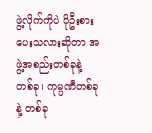ဖွဲ့လိုက်ကိုပဲ ပိုဦးစားပေးသလားဆိုတာ အဖွဲ့အစည်းတစ်ခုနဲ့ တစ်ခု၊ ကုမ္ပဏီတစ်ခုနဲ့ တစ်ခု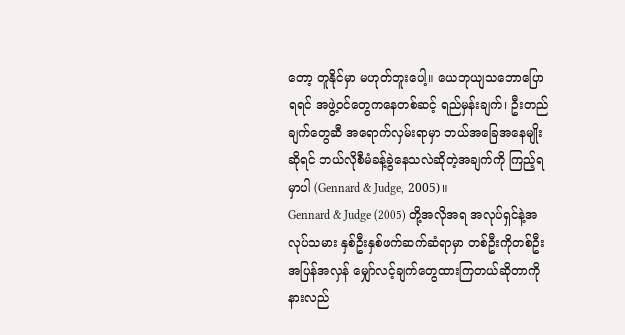တော့ တူနိုင်မှာ မဟုတ်ဘူးပေါ့။ ယေဘုယျသဘောပြောရရင် အဖွဲ့ဝင်တွေကနေတစ်ဆင့် ရည်မှန်းချက်၊ ဦးတည်ချက်တွေဆီ အရောက်လှမ်းရာမှာ ဘယ်အခြေအနေမျိုး ဆိုရင် ဘယ်လိုစီမံခန့်ခွဲနေသလဲဆိုတဲ့အချက်ကို ကြည့်ရမှာပါ (Gennard & Judge, 2005)။
Gennard & Judge (2005) တို့အလိုအရ အလုပ်ရှင်နဲ့အလုပ်သမား နှစ်ဦးနှစ်ဖက်ဆက်ဆံရာမှာ တစ်ဦးကိုတစ်ဦး အပြန်အလှန် မျှော်လင့်ချက်တွေထားကြတယ်ဆိုတာကို နားလည်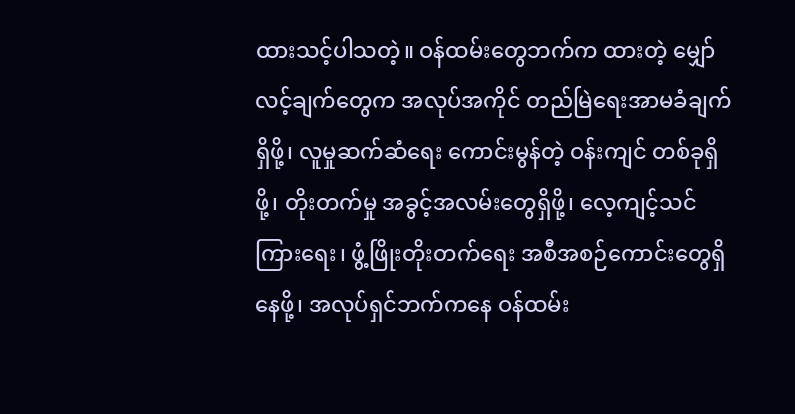ထားသင့်ပါသတဲ့။ ဝန်ထမ်းတွေဘက်က ထားတဲ့ မျှော်လင့်ချက်တွေက အလုပ်အကိုင် တည်မြဲရေးအာမခံချက်ရှိဖို့၊ လူမှုဆက်ဆံရေး ကောင်းမွန်တဲ့ ဝန်းကျင် တစ်ခုရှိဖို့၊ တိုးတက်မှု အခွင့်အလမ်းတွေရှိဖို့၊ လေ့ကျင့်သင်ကြားရေး၊ ဖွံ့ဖြိုးတိုးတက်ရေး အစီအစဉ်ကောင်းတွေရှိနေဖို့၊ အလုပ်ရှင်ဘက်ကနေ ဝန်ထမ်း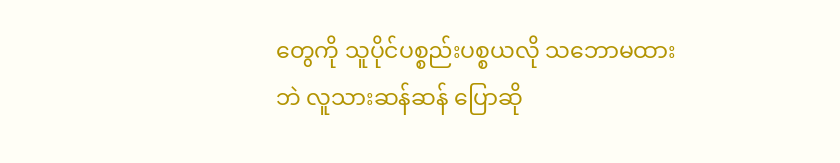တွေကို သူပိုင်ပစ္စည်းပစ္စယလို သဘောမထားဘဲ လူသားဆန်ဆန် ပြောဆို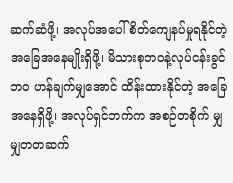ဆက်ဆံဖို့၊ အလုပ်အပေါ် စိတ်ကျေနပ်မှုရနိုင်တဲ့အခြေအနေမျိုးရှိဖို့၊ မိသားစုဘဝနဲ့လုပ်ငန်းခွင်ဘဝ ဟန်ချက်မျှအောင် ထိန်းထားနိုင်တဲ့ အခြေအနေရှိဖို့၊ အလုပ်ရှင်ဘက်က အစဉ်တစိုက် မျှမျှတတဆက်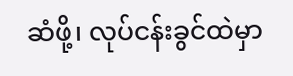ဆံဖို့၊ လုပ်ငန်းခွင်ထဲမှာ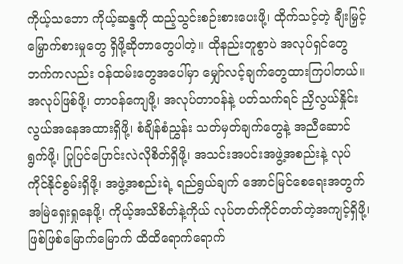ကိုယ့်သဘော ကိုယ့်ဆန္ဒကို ထည့်သွင်းစဉ်းစားပေးဖို့၊ ထိုက်သင့်တဲ့ ချီးမြှင့်မြှောက်စားမှုတွေ ရှိဖို့ဆိုတာတွေပါတဲ့။ ထိုနည်းတူစွာပဲ အလုပ်ရှင်တွေဘက်ကလည်း ဝန်ထမ်းတွေအပေါ်မှာ မျှော်လင့်ချက်တွေထားကြပါတယ်။ အလုပ်ဖြစ်ဖို့၊ တာဝန်ကျေဖို့၊ အလုပ်တာဝန်နဲ့ ပတ်သက်ရင် ညှိလွယ်နှိုင်းလွယ်အနေအထားရှိဖို့၊ စံချိန်စံညွှန်း သတ်မှတ်ချက်တွေနဲ့ အညီဆောင်ရွက်ဖို့၊ ပြုပြင်ပြောင်းလဲလိုစိတ်ရှိဖို့၊ အသင်းအပင်းအဖွဲ့အစည်းနဲ့ လုပ်ကိုင်နိုင်စွမ်းရှိဖို့၊ အဖွဲ့အစည်းရဲ့ ရည်ရွယ်ချက် အောင်မြင်စေရေးအတွက် အမြဲရှေးရှုနေဖို့၊ ကိုယ့်အသိစိတ်နဲ့ကိုယ် လုပ်တတ်ကိုင်တတ်တဲ့အကျင့်ရှိဖို့၊ ဖြစ်ဖြစ်မြောက်မြောက် ထိထိရောက်ရောက်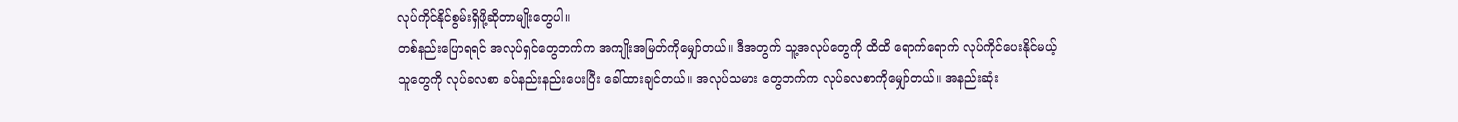လုပ်ကိုင်နိုင်စွမ်းရှိဖို့ဆိုတာမျိုးတွေပါ။
တစ်နည်းပြောရရင် အလုပ်ရှင်တွေဘက်က အကျိုးအမြတ်ကိုမျှော်တယ်။ ဒီအတွက် သူ့အလုပ်တွေကို ထိထိ ရောက်ရောက် လုပ်ကိုင်ပေးနိုင်မယ့် သူတွေကို လုပ်ခလစာ ခပ်နည်းနည်းပေးပြီး ခေါ်ထားချင်တယ်။ အလုပ်သမား တွေဘက်က လုပ်ခလစာကိုမျှော်တယ်။ အနည်းဆုံး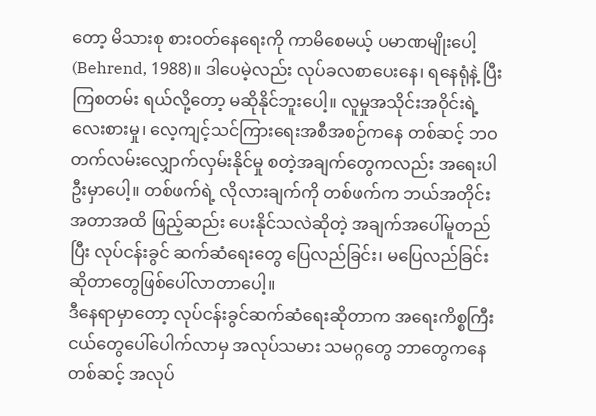တော့ မိသားစု စားဝတ်နေရေးကို ကာမိစေမယ့် ပမာဏမျိုးပေါ့ (Behrend, 1988)။ ဒါပေမဲ့လည်း လုပ်ခလစာပေးနေ၊ ရနေရုံနဲ့ ပြီးကြစတမ်း ရယ်လို့တော့ မဆိုနိုင်ဘူးပေါ့။ လူမှုအသိုင်းအဝိုင်းရဲ့ လေးစားမှု၊ လေ့ကျင့်သင်ကြားရေးအစီအစဉ်ကနေ တစ်ဆင့် ဘဝတက်လမ်းလျှောက်လှမ်းနိုင်မှု စတဲ့အချက်တွေကလည်း အရေးပါဦးမှာပေါ့။ တစ်ဖက်ရဲ့ လိုလားချက်ကို တစ်ဖက်က ဘယ်အတိုင်းအတာအထိ ဖြည့်ဆည်း ပေးနိုင်သလဲဆိုတဲ့ အချက်အပေါ်မူတည်ပြီး လုပ်ငန်းခွင် ဆက်ဆံရေးတွေ ပြေလည်ခြင်း၊ မပြေလည်ခြင်း ဆိုတာတွေဖြစ်ပေါ်လာတာပေါ့။
ဒီနေရာမှာတော့ လုပ်ငန်းခွင်ဆက်ဆံရေးဆိုတာက အရေးကိစ္စကြီးငယ်တွေပေါ်ပေါက်လာမှ အလုပ်သမား သမဂ္ဂတွေ ဘာတွေကနေတစ်ဆင့် အလုပ်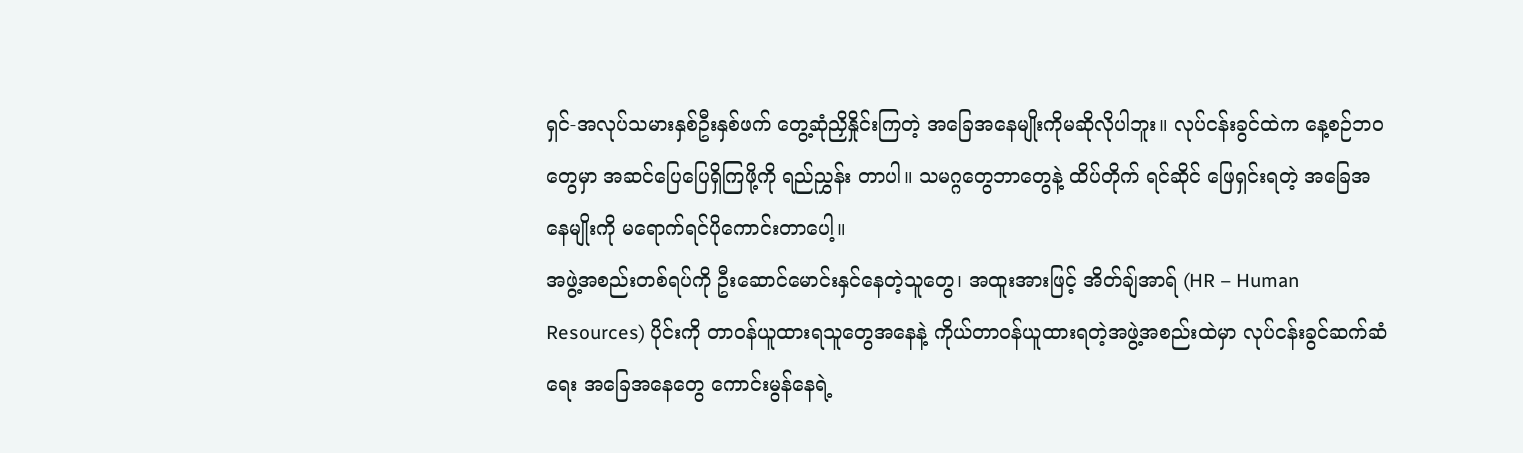ရှင်-အလုပ်သမားနှစ်ဦးနှစ်ဖက် တွေ့ဆုံညှိနှိုင်းကြတဲ့ အခြေအနေမျိုးကိုမဆိုလိုပါဘူး။ လုပ်ငန်းခွင်ထဲက နေ့စဉ်ဘဝတွေမှာ အဆင်ပြေပြေရှိကြဖို့ကို ရည်ညွှန်း တာပါ။ သမဂ္ဂတွေဘာတွေနဲ့ ထိပ်တိုက် ရင်ဆိုင် ဖြေရှင်းရတဲ့ အခြေအနေမျိုးကို မရောက်ရင်ပိုကောင်းတာပေါ့။
အဖွဲ့အစည်းတစ်ရပ်ကို ဦးဆောင်မောင်းနှင်နေတဲ့သူတွေ၊ အထူးအားဖြင့် အိတ်ချ်အာရ် (HR – Human Resources) ပိုင်းကို တာဝန်ယူထားရသူတွေအနေနဲ့ ကိုယ်တာဝန်ယူထားရတဲ့အဖွဲ့အစည်းထဲမှာ လုပ်ငန်းခွင်ဆက်ဆံရေး အခြေအနေတွေ ကောင်းမွန်နေရဲ့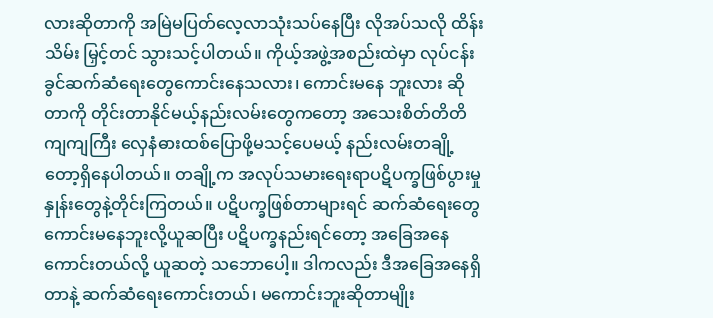လားဆိုတာကို အမြဲမပြတ်လေ့လာသုံးသပ်နေပြီး လိုအပ်သလို ထိန်းသိမ်း မြှင့်တင် သွားသင့်ပါတယ်။ ကိုယ့်အဖွဲ့အစည်းထဲမှာ လုပ်ငန်းခွင်ဆက်ဆံရေးတွေကောင်းနေသလား၊ ကောင်းမနေ ဘူးလား ဆိုတာကို တိုင်းတာနိုင်မယ့်နည်းလမ်းတွေကတော့ အသေးစိတ်တိတိကျကျကြီး လှေနံဓားထစ်ပြောဖို့မသင့်ပေမယ့် နည်းလမ်းတချို့တော့ရှိနေပါတယ်။ တချို့က အလုပ်သမားရေးရာပဋိပက္ခဖြစ်ပွားမှုနှုန်းတွေနဲ့တိုင်းကြတယ်။ ပဋိပက္ခဖြစ်တာများရင် ဆက်ဆံရေးတွေ ကောင်းမနေဘူးလို့ယူဆပြီး ပဋိပက္ခနည်းရင်တော့ အခြေအနေကောင်းတယ်လို့ ယူဆတဲ့ သဘောပေါ့။ ဒါကလည်း ဒီအခြေအနေရှိတာနဲ့ ဆက်ဆံရေးကောင်းတယ်၊ မကောင်းဘူးဆိုတာမျိုး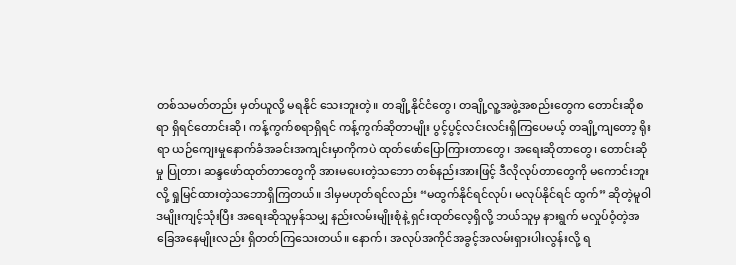တစ်သမတ်တည်း မှတ်ယူလို့ မရနိုင် သေးဘူးတဲ့။ တချို့နိုင်ငံတွေ၊ တချို့လူ့အဖွဲ့အစည်းတွေက တောင်းဆိုစရာ ရှိရင်တောင်းဆို၊ ကန့်ကွက်စရာရှိရင် ကန့်ကွက်ဆိုတာမျိုး ပွင့်ပွင့်လင်းလင်းရှိကြပေမယ့် တချို့ကျတော့ ရိုးရာ ယဉ်ကျေးမှုနောက်ခံအခင်းအကျင်းမှာကိုကပဲ ထုတ်ဖော်ပြောကြားတာတွေ၊ အရေးဆိုတာတွေ၊ တောင်းဆိုမှု ပြုတာ၊ ဆန္ဒဖော်ထုတ်တာတွေကို အားမပေးတဲ့သဘော တစ်နည်းအားဖြင့် ဒီလိုလုပ်တာတွေကို မကောင်းဘူးလို့ ရှုမြင်ထားတဲ့သဘောရှိကြတယ်။ ဒါမှမဟုတ်ရင်လည်း “မထွက်နိုင်ရင်လုပ်၊ မလုပ်နိုင်ရင် ထွက်” ဆိုတဲ့မူဝါဒမျိုးကျင့်သုံးပြီး အရေးဆိုသူမှန်သမျှ နည်းလမ်းမျိုးစုံနဲ့ ရှင်းထုတ်လေ့ရှိလို့ ဘယ်သူမှ နားရွက် မလှုပ်ဝံ့တဲ့အခြေအနေမျိုးလည်း ရှိတတ်ကြသေးတယ်။ နောက်၊ အလုပ်အကိုင်အခွင့်အလမ်းရှားပါးလွန်းလို့ ရ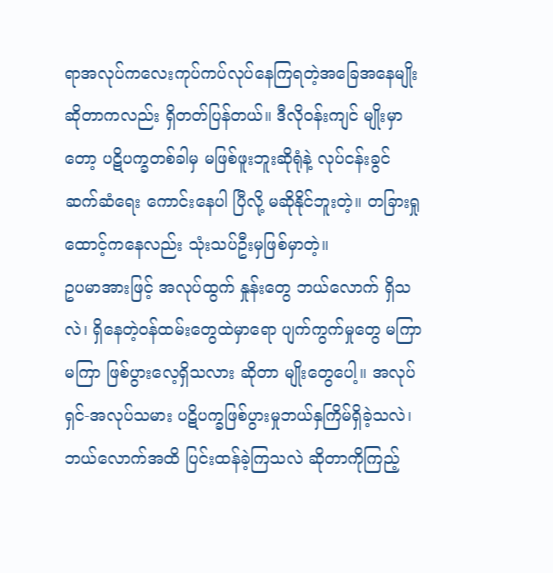ရာအလုပ်ကလေးကုပ်ကပ်လုပ်နေကြရတဲ့အခြေအနေမျိုးဆိုတာကလည်း ရှိတတ်ပြန်တယ်။ ဒီလိုဝန်းကျင် မျိုးမှာတော့ ပဋိပက္ခတစ်ခါမှ မဖြစ်ဖူးဘူးဆိုရုံနဲ့ လုပ်ငန်းခွင် ဆက်ဆံရေး ကောင်းနေပါ ပြီလို့ မဆိုနိုင်ဘူးတဲ့။ တခြားရှုထောင့်ကနေလည်း သုံးသပ်ဦးမှဖြစ်မှာတဲ့။
ဥပမာအားဖြင့် အလုပ်ထွက် နှုန်းတွေ ဘယ်လောက် ရှိသလဲ၊ ရှိနေတဲ့ဝန်ထမ်းတွေထဲမှာရော ပျက်ကွက်မှုတွေ မကြာမကြာ ဖြစ်ပွားလေ့ရှိသလား ဆိုတာ မျိုးတွေပေါ့။ အလုပ်ရှင်-အလုပ်သမား ပဋိပက္ခဖြစ်ပွားမှုဘယ်နှကြိမ်ရှိခဲ့သလဲ၊ ဘယ်လောက်အထိ ပြင်းထန်ခဲ့ကြသလဲ ဆိုတာကိုကြည့်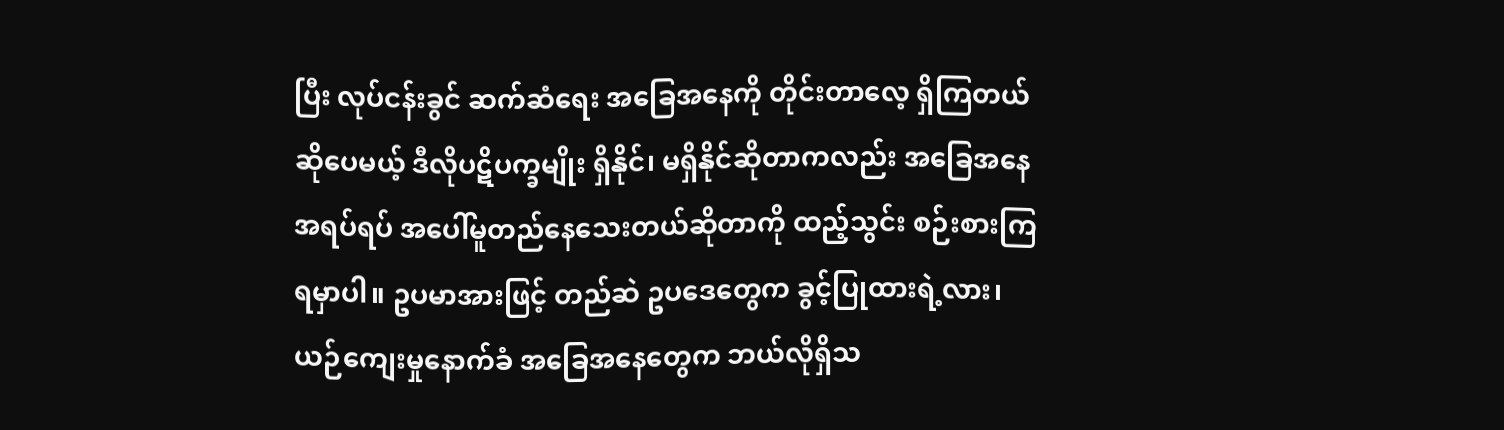ပြီး လုပ်ငန်းခွင် ဆက်ဆံရေး အခြေအနေကို တိုင်းတာလေ့ ရှိကြတယ်ဆိုပေမယ့် ဒီလိုပဋိပက္ခမျိုး ရှိနိုင်၊ မရှိနိုင်ဆိုတာကလည်း အခြေအနေ အရပ်ရပ် အပေါ်မူတည်နေသေးတယ်ဆိုတာကို ထည့်သွင်း စဉ်းစားကြရမှာပါ။ ဥပမာအားဖြင့် တည်ဆဲ ဥပဒေတွေက ခွင့်ပြုထားရဲ့လား၊ ယဉ်ကျေးမှုနောက်ခံ အခြေအနေတွေက ဘယ်လိုရှိသ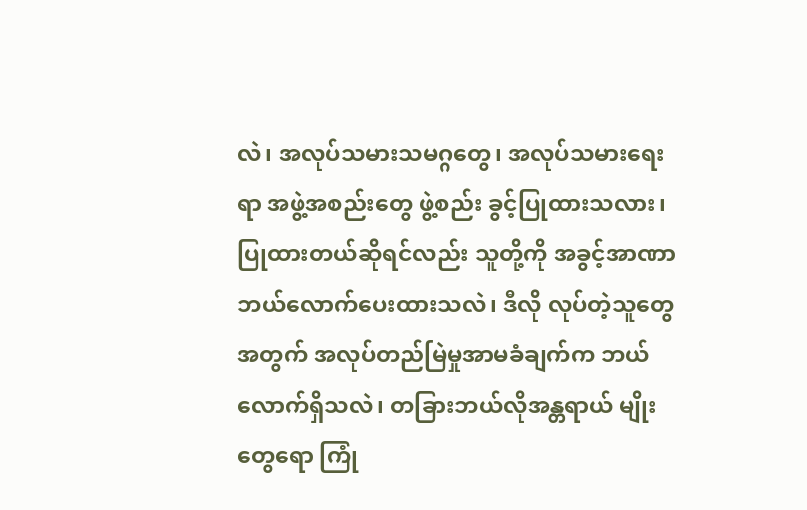လဲ၊ အလုပ်သမားသမဂ္ဂတွေ၊ အလုပ်သမားရေးရာ အဖွဲ့အစည်းတွေ ဖွဲ့စည်း ခွင့်ပြုထားသလား၊ ပြုထားတယ်ဆိုရင်လည်း သူတို့ကို အခွင့်အာဏာဘယ်လောက်ပေးထားသလဲ၊ ဒီလို လုပ်တဲ့သူတွေအတွက် အလုပ်တည်မြဲမှုအာမခံချက်က ဘယ်လောက်ရှိသလဲ၊ တခြားဘယ်လိုအန္တရာယ် မျိုးတွေရော ကြုံ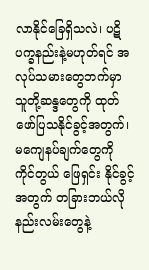လာနိုင်ခြေရှိသလဲ၊ ပဋိပက္ခနည်းနဲ့မဟုတ်ရင် အလုပ်သမားတွေဘက်မှာ သူတို့ဆန္ဒတွေကို ထုတ်ဖော်ပြသနိုင်ခွင့်အတွက်၊ မကျေနပ်ချက်တွေကို ကိုင်တွယ် ဖြေရှင်း နိုင်ခွင့်အတွက် တခြားဘယ်လို နည်းလမ်းတွေနဲ့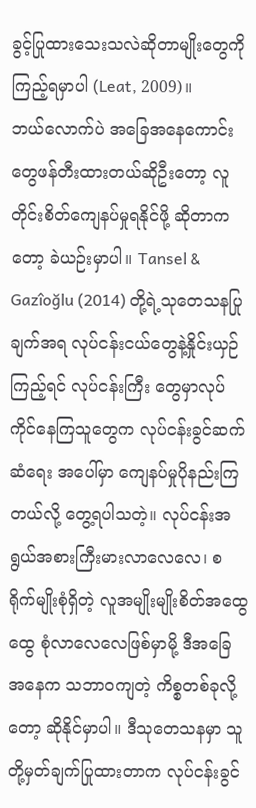ခွင့်ပြုထားသေးသလဲဆိုတာမျိုးတွေကို ကြည့်ရမှာပါ (Leat, 2009)။
ဘယ်လောက်ပဲ အခြေအနေကောင်းတွေဖန်တီးထားတယ်ဆိုဦးတော့ လူတိုင်းစိတ်ကျေနပ်မှုရနိုင်ဖို့ ဆိုတာကတော့ ခဲယဉ်းမှာပါ။ Tansel & Gazîoğlu (2014) တို့ရဲ့သုတေသနပြုချက်အရ လုပ်ငန်းငယ်တွေနဲ့နှိုင်းယှဉ်ကြည့်ရင် လုပ်ငန်းကြီး တွေမှာလုပ်ကိုင်နေကြသူတွေက လုပ်ငန်းခွင်ဆက်ဆံရေး အပေါ်မှာ ကျေနပ်မှုပိုနည်းကြတယ်လို့ တွေ့ရပါသတဲ့။ လုပ်ငန်းအရွယ်အစားကြီးမားလာလေလေ၊ စရိုက်မျိုးစုံရှိတဲ့ လူအမျိုးမျိုးစိတ်အထွေထွေ စုံလာလေလေဖြစ်မှာမို့ ဒီအခြေအနေက သဘာဝကျတဲ့ ကိစ္စတစ်ခုလို့တော့ ဆိုနိုင်မှာပါ။ ဒီသုတေသနမှာ သူတို့မှတ်ချက်ပြုထားတာက လုပ်ငန်းခွင်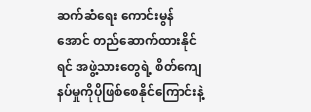ဆက်ဆံရေး ကောင်းမွန်အောင် တည်ဆောက်ထားနိုင်ရင် အဖွဲ့သားတွေရဲ့ စိတ်ကျေနပ်မှုကိုပိုဖြစ်စေနိုင်ကြောင်းနဲ့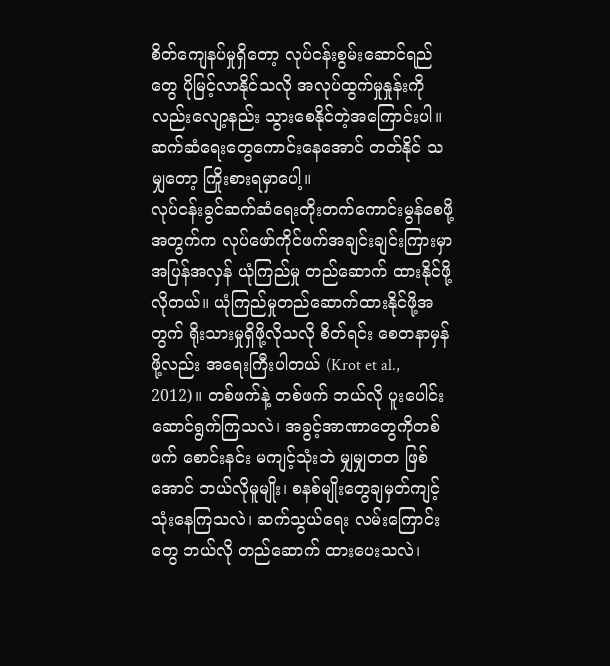စိတ်ကျေနပ်မှုရှိတော့ လုပ်ငန်းစွမ်းဆောင်ရည်တွေ ပိုမြင့်လာနိုင်သလို အလုပ်ထွက်မှုနှုန်းကိုလည်းလျော့နည်း သွားစေနိုင်တဲ့အကြောင်းပါ။ ဆက်ဆံရေးတွေကောင်းနေအောင် တတ်နိုင် သမျှတော့ ကြိုးစားရမှာပေါ့။
လုပ်ငန်းခွင်ဆက်ဆံရေးတိုးတက်ကောင်းမွန်စေဖို့အတွက်က လုပ်ဖော်ကိုင်ဖက်အချင်းချင်းကြားမှာ အပြန်အလှန် ယုံကြည်မှု တည်ဆောက် ထားနိုင်ဖို့လိုတယ်။ ယုံကြည်မှုတည်ဆောက်ထားနိုင်ဖို့အတွက် ရိုးသားမှုရှိဖို့လိုသလို စိတ်ရင်း စေတနာမှန်ဖို့လည်း အရေးကြီးပါတယ် (Krot et al., 2012)။ တစ်ဖက်နဲ့ တစ်ဖက် ဘယ်လို ပူးပေါင်း ဆောင်ရွက်ကြသလဲ၊ အခွင့်အာဏာတွေကိုတစ်ဖက် စောင်းနင်း မကျင့်သုံးဘဲ မျှမျှတတ ဖြစ်အောင် ဘယ်လိုမူမျိုး၊ စနစ်မျိုးတွေချမှတ်ကျင့်သုံးနေကြသလဲ၊ ဆက်သွယ်ရေး လမ်းကြောင်းတွေ ဘယ်လို တည်ဆောက် ထားပေးသလဲ၊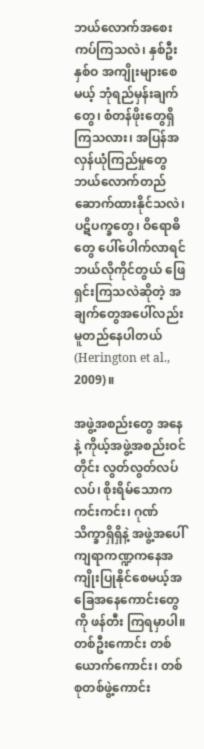ဘယ်လောက်အစေးကပ်ကြသလဲ၊ နှစ်ဦးနှစ်ဝ အကျိုးများစေမယ့် ဘုံရည်မှန်းချက်တွေ၊ စံတန်ဖိုးတွေရှိ ကြသလား၊ အပြန်အလှန်ယုံကြည်မှုတွေ ဘယ်လောက်တည်ဆောက်ထားနိုင်သလဲ၊ ပဋိပက္ခတွေ၊ ဝိရောဓိတွေ ပေါ်ပေါက်လာရင် ဘယ်လိုကိုင်တွယ် ဖြေရှင်းကြသလဲဆိုတဲ့ အချက်တွေအပေါ်လည်း မူတည်နေပါတယ် (Herington et al., 2009)။

အဖွဲ့အစည်းတွေ အနေနဲ့ ကိုယ့်အဖွဲ့အစည်းဝင်တိုင်း လွတ်လွတ်လပ်လပ်၊ စိုးရိမ်သောက ကင်းကင်း၊ ဂုဏ်သိက္ခာရှိရှိနဲ့ အဖွဲ့အပေါ် ကျရာကဏ္ဍကနေအကျိုးပြုနိုင်စေမယ့်အခြေအနေကောင်းတွေကို ဖန်တီး ကြရမှာပါ။ တစ်ဦးကောင်း တစ်ယောက်ကောင်း၊ တစ်စုတစ်ဖွဲ့ကောင်း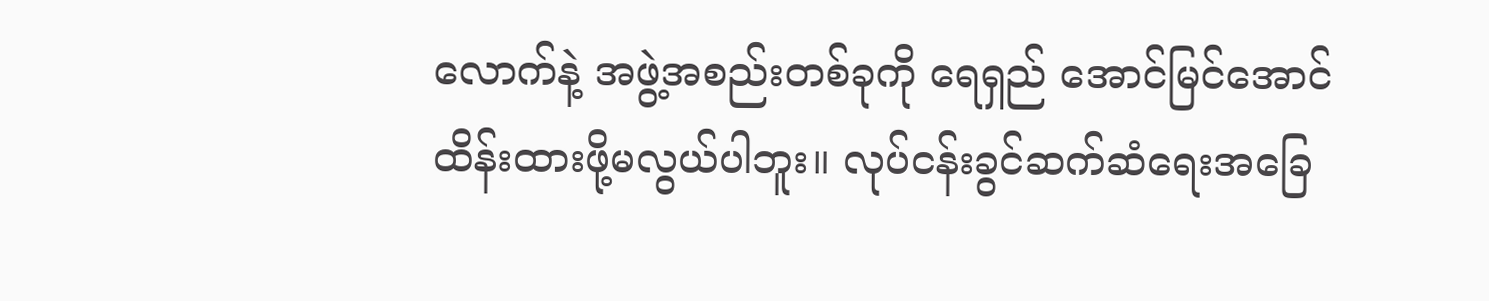လောက်နဲ့ အဖွဲ့အစည်းတစ်ခုကို ရေရှည် အောင်မြင်အောင် ထိန်းထားဖို့မလွယ်ပါဘူး။ လုပ်ငန်းခွင်ဆက်ဆံရေးအခြေ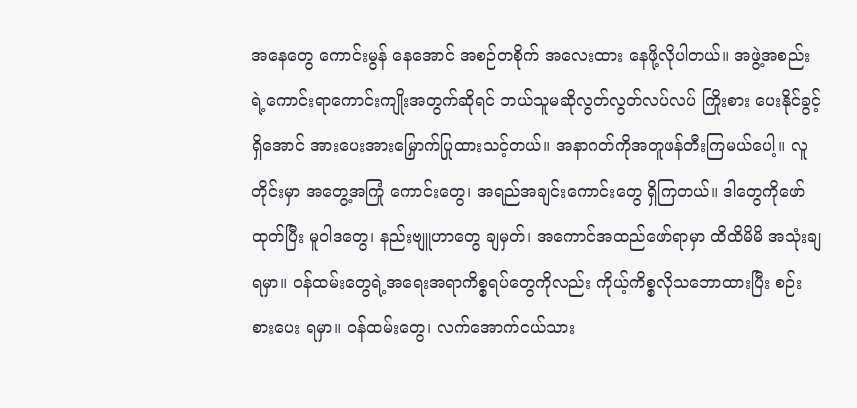အနေတွေ ကောင်းမွန် နေအောင် အစဉ်တစိုက် အလေးထား နေဖို့လိုပါတယ်။ အဖွဲ့အစည်းရဲ့ကောင်းရာကောင်းကျိုးအတွက်ဆိုရင် ဘယ်သူမဆိုလွတ်လွတ်လပ်လပ် ကြိုးစား ပေးနိုင်ခွင့်ရှိအောင် အားပေးအားမြှောက်ပြုထားသင့်တယ်။ အနာဂတ်ကိုအတူဖန်တီးကြမယ်ပေါ့။ လူတိုင်းမှာ အတွေ့အကြုံ ကောင်းတွေ၊ အရည်အချင်းကောင်းတွေ ရှိကြတယ်။ ဒါတွေကိုဖော်ထုတ်ပြီး မူဝါဒတွေ၊ နည်းဗျူဟာတွေ ချမှတ်၊ အကောင်အထည်ဖော်ရာမှာ ထိထိမိမိ အသုံးချရမှာ။ ဝန်ထမ်းတွေရဲ့အရေးအရာကိစ္စရပ်တွေကိုလည်း ကိုယ့်ကိစ္စလိုသဘောထားပြီး စဉ်းစားပေး ရမှာ။ ဝန်ထမ်းတွေ၊ လက်အောက်ငယ်သား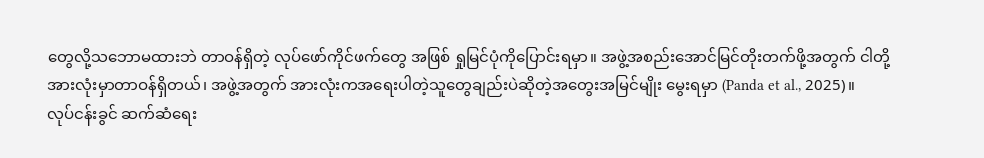တွေလို့သဘောမထားဘဲ တာဝန်ရှိတဲ့ လုပ်ဖော်ကိုင်ဖက်တွေ အဖြစ် ရှုမြင်ပုံကိုပြောင်းရမှာ။ အဖွဲ့အစည်းအောင်မြင်တိုးတက်ဖို့အတွက် ငါတို့အားလုံးမှာတာဝန်ရှိတယ်၊ အဖွဲ့အတွက် အားလုံးကအရေးပါတဲ့သူတွေချည်းပဲဆိုတဲ့အတွေးအမြင်မျိုး မွေးရမှာ (Panda et al., 2025)။
လုပ်ငန်းခွင် ဆက်ဆံရေး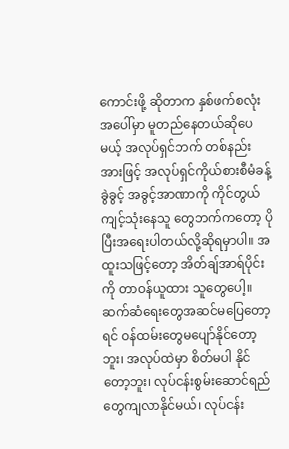ကောင်းဖို့ ဆိုတာက နှစ်ဖက်စလုံးအပေါ်မှာ မူတည်နေတယ်ဆိုပေမယ့် အလုပ်ရှင်ဘက် တစ်နည်းအားဖြင့် အလုပ်ရှင်ကိုယ်စားစီမံခန့်ခွဲခွင့် အခွင့်အာဏာကို ကိုင်တွယ်ကျင့်သုံးနေသူ တွေဘက်ကတော့ ပိုပြီးအရေးပါတယ်လို့ဆိုရမှာပါ။ အထူးသဖြင့်တော့ အိတ်ချ်အာရ်ပိုင်းကို တာဝန်ယူထား သူတွေပေါ့။ ဆက်ဆံရေးတွေအဆင်မပြေတော့ရင် ဝန်ထမ်းတွေမပျော်နိုင်တော့ဘူး၊ အလုပ်ထဲမှာ စိတ်မပါ နိုင်တော့ဘူး၊ လုပ်ငန်းစွမ်းဆောင်ရည်တွေကျလာနိုင်မယ်၊ လုပ်ငန်း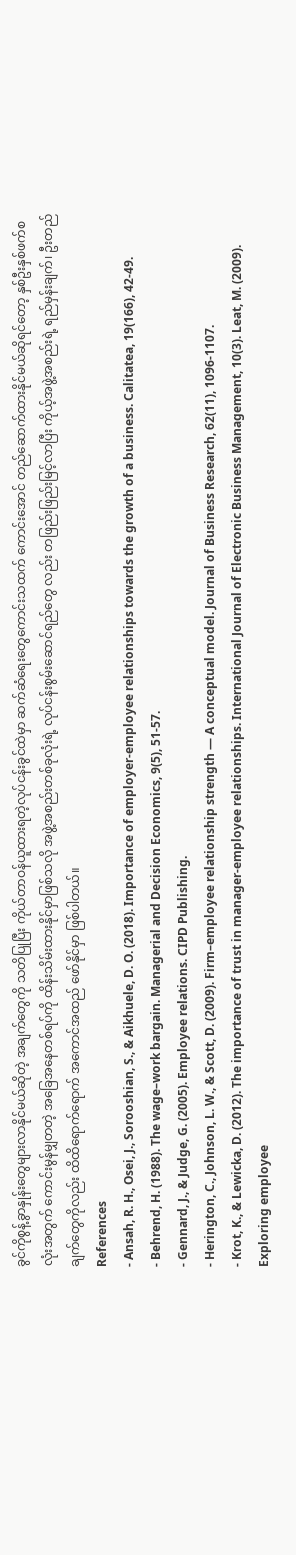ခွင်ကိုစွန့်ခွာနှုန်းတွေများလာနိုင်မယ်ဆိုတဲ့ အချက်တွေကို သတိပြုပြီး ကိုယ်တာဝန်ယူထားရတဲ့လုပ်ငန်းခွင်ထဲမှာ ဆက်ဆံရေးတွေကောင်းသထက် ကောင်းအောင် တည်ဆောက်ထားနိုင်မယ်ဆိုရင်တော့ နှစ်ဦးနှစ်ဖက်စလုံးအတွက် ကောင်းမွန်မျှတတဲ့ အခြေအနေတစ်ရပ်ကို ထိန်းသိမ်းထားနိုင်မှာဖြစ်သလို အဖွဲ့အစည်းတစ်ခုလုံးရဲ့ လုပ်ငန်းစွမ်းဆောင်ရည်တွေ လည်း တဖြည်းဖြည်းမြင့်လာပြီး ကိုယ့်အဖွဲ့အစည်းရဲ့ ရည်မှန်းချက်၊ ဦးတည်ချက်တွေကိုလည်း ထိထိရောက်ရောက် အကောင်အထည် ဖော်နိုင်မှာ ဖြစ်ပါတယ်။
References
- Ansah, R. H., Osei, J., Sorooshian, S., & Aikhuele, D. O. (2018). Importance of employer-employee relationships towards the growth of a business. Calitatea, 19(166), 42-49.
- Behrend, H. (1988). The wage–work bargain. Managerial and Decision Economics, 9(5), 51-57.
- Gennard, J., & Judge, G. (2005). Employee relations. CIPD Publishing.
- Herington, C., Johnson, L. W., & Scott, D. (2009). Firm–employee relationship strength — A conceptual model. Journal of Business Research, 62(11), 1096-1107.
- Krot, K., & Lewicka, D. (2012). The importance of trust in manager-employee relationships. International Journal of Electronic Business Management, 10(3). Leat, M. (2009). Exploring employee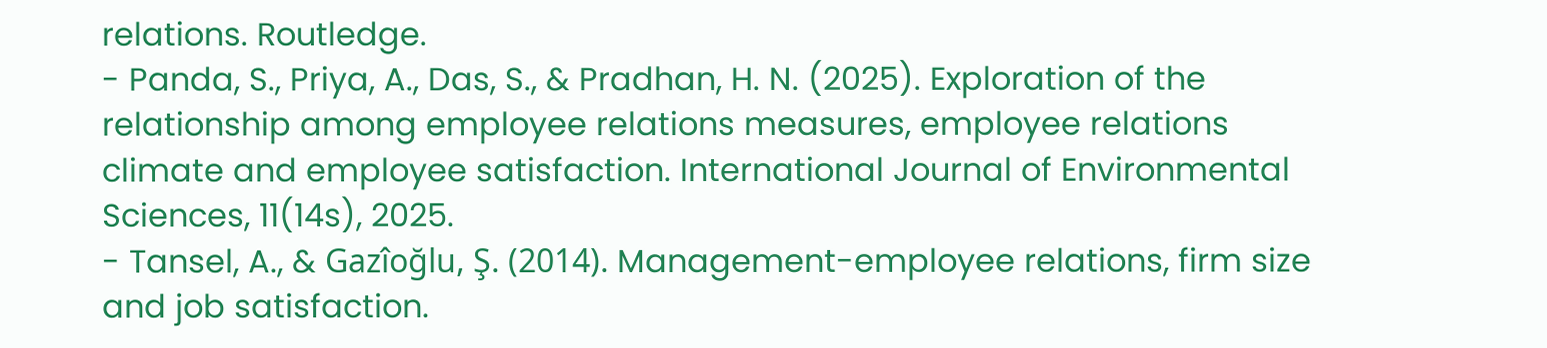relations. Routledge.
- Panda, S., Priya, A., Das, S., & Pradhan, H. N. (2025). Exploration of the relationship among employee relations measures, employee relations climate and employee satisfaction. International Journal of Environmental Sciences, 11(14s), 2025.
- Tansel, A., & Gazîoğlu, Ş. (2014). Management-employee relations, firm size and job satisfaction.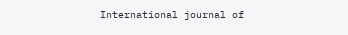International journal of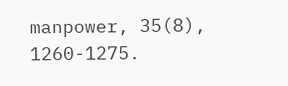manpower, 35(8), 1260-1275.